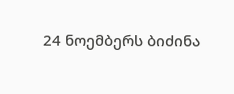24 ნოემბერს ბიძინა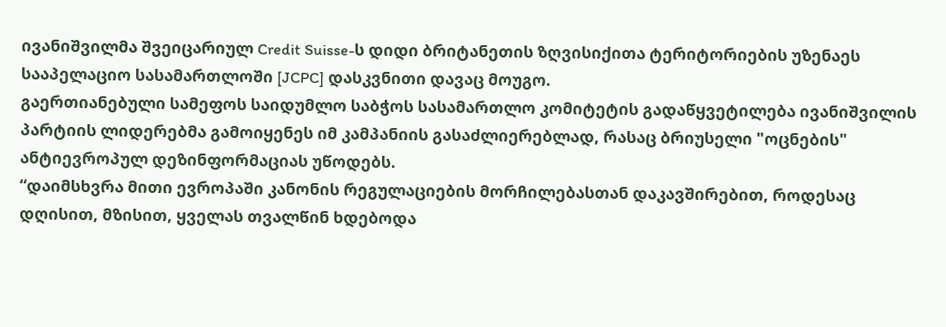ივანიშვილმა შვეიცარიულ Credit Suisse-ს დიდი ბრიტანეთის ზღვისიქითა ტერიტორიების უზენაეს სააპელაციო სასამართლოში [JCPC] დასკვნითი დავაც მოუგო.
გაერთიანებული სამეფოს საიდუმლო საბჭოს სასამართლო კომიტეტის გადაწყვეტილება ივანიშვილის პარტიის ლიდერებმა გამოიყენეს იმ კამპანიის გასაძლიერებლად, რასაც ბრიუსელი "ოცნების" ანტიევროპულ დეზინფორმაციას უწოდებს.
“დაიმსხვრა მითი ევროპაში კანონის რეგულაციების მორჩილებასთან დაკავშირებით, როდესაც დღისით, მზისით, ყველას თვალწინ ხდებოდა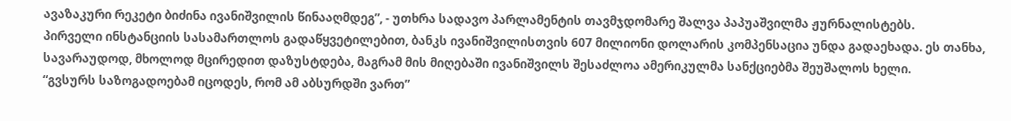ავაზაკური რეკეტი ბიძინა ივანიშვილის წინააღმდეგ”, - უთხრა სადავო პარლამენტის თავმჯდომარე შალვა პაპუაშვილმა ჟურნალისტებს.
პირველი ინსტანციის სასამართლოს გადაწყვეტილებით, ბანკს ივანიშვილისთვის 607 მილიონი დოლარის კომპენსაცია უნდა გადაეხადა. ეს თანხა, სავარაუდოდ, მხოლოდ მცირედით დაზუსტდება, მაგრამ მის მიღებაში ივანიშვილს შესაძლოა ამერიკულმა სანქციებმა შეუშალოს ხელი.
“გვსურს საზოგადოებამ იცოდეს, რომ ამ აბსურდში ვართ”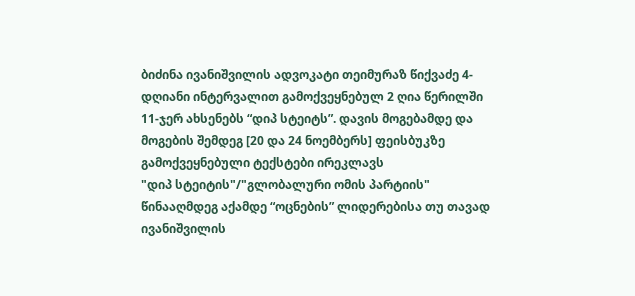ბიძინა ივანიშვილის ადვოკატი თეიმურაზ წიქვაძე 4-დღიანი ინტერვალით გამოქვეყნებულ 2 ღია წერილში 11-ჯერ ახსენებს “დიპ სტეიტს”. დავის მოგებამდე და მოგების შემდეგ [20 და 24 ნოემბერს] ფეისბუკზე გამოქვეყნებული ტექსტები ირეკლავს
"დიპ სტეიტის"/"გლობალური ომის პარტიის" წინააღმდეგ აქამდე “ოცნების” ლიდერებისა თუ თავად ივანიშვილის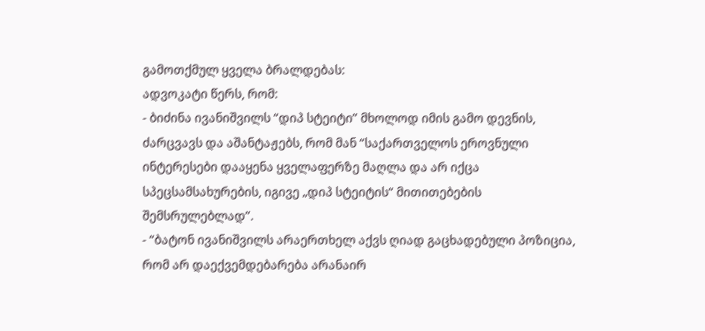გამოთქმულ ყველა ბრალდებას:
ადვოკატი წერს, რომ:
- ბიძინა ივანიშვილს “დიპ სტეიტი” მხოლოდ იმის გამო დევნის, ძარცვავს და აშანტაჟებს, რომ მან “საქართველოს ეროვნული ინტერესები დააყენა ყველაფერზე მაღლა და არ იქცა სპეცსამსახურების, იგივე „დიპ სტეიტის“ მითითებების შემსრულებლად”.
- “ბატონ ივანიშვილს არაერთხელ აქვს ღიად გაცხადებული პოზიცია, რომ არ დაექვემდებარება არანაირ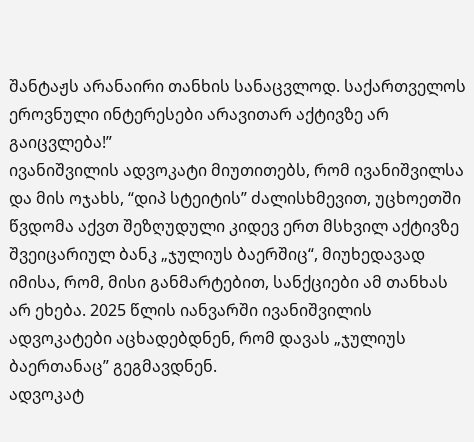შანტაჟს არანაირი თანხის სანაცვლოდ. საქართველოს ეროვნული ინტერესები არავითარ აქტივზე არ გაიცვლება!”
ივანიშვილის ადვოკატი მიუთითებს, რომ ივანიშვილსა და მის ოჯახს, “დიპ სტეიტის” ძალისხმევით, უცხოეთში წვდომა აქვთ შეზღუდული კიდევ ერთ მსხვილ აქტივზე შვეიცარიულ ბანკ „ჯულიუს ბაერშიც“, მიუხედავად იმისა, რომ, მისი განმარტებით, სანქციები ამ თანხას არ ეხება. 2025 წლის იანვარში ივანიშვილის ადვოკატები აცხადებდნენ, რომ დავას „ჯულიუს ბაერთანაც” გეგმავდნენ.
ადვოკატ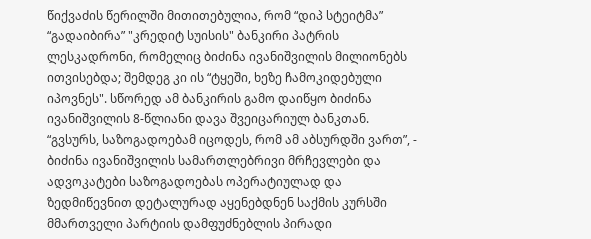წიქვაძის წერილში მითითებულია, რომ “დიპ სტეიტმა” “გადაიბირა” "კრედიტ სუისის" ბანკირი პატრის ლესკადრონი, რომელიც ბიძინა ივანიშვილის მილიონებს ითვისებდა; შემდეგ კი ის “ტყეში, ხეზე ჩამოკიდებული იპოვნეს". სწორედ ამ ბანკირის გამო დაიწყო ბიძინა ივანიშვილის 8-წლიანი დავა შვეიცარიულ ბანკთან.
“გვსურს, საზოგადოებამ იცოდეს, რომ ამ აბსურდში ვართ”, - ბიძინა ივანიშვილის სამართლებრივი მრჩევლები და ადვოკატები საზოგადოებას ოპერატიულად და ზედმიწევნით დეტალურად აყენებდნენ საქმის კურსში მმართველი პარტიის დამფუძნებლის პირადი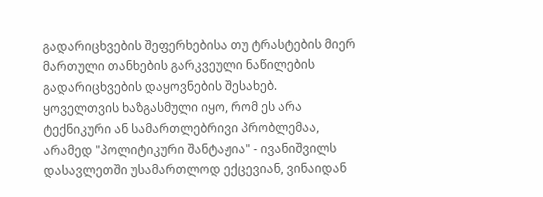გადარიცხვების შეფერხებისა თუ ტრასტების მიერ მართული თანხების გარკვეული ნაწილების გადარიცხვების დაყოვნების შესახებ.
ყოველთვის ხაზგასმული იყო, რომ ეს არა ტექნიკური ან სამართლებრივი პრობლემაა, არამედ "პოლიტიკური შანტაჟია" - ივანიშვილს დასავლეთში უსამართლოდ ექცევიან, ვინაიდან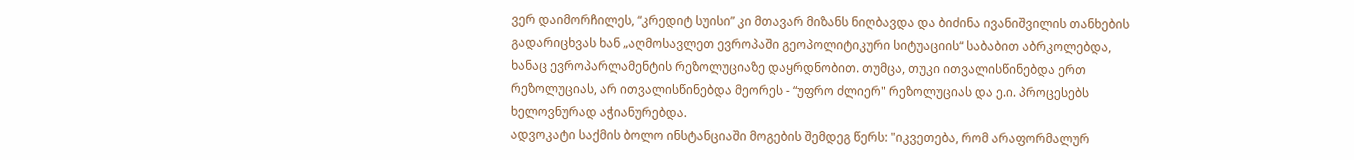ვერ დაიმორჩილეს, “კრედიტ სუისი” კი მთავარ მიზანს ნიღბავდა და ბიძინა ივანიშვილის თანხების გადარიცხვას ხან „აღმოსავლეთ ევროპაში გეოპოლიტიკური სიტუაციის“ საბაბით აბრკოლებდა, ხანაც ევროპარლამენტის რეზოლუციაზე დაყრდნობით. თუმცა, თუკი ითვალისწინებდა ერთ რეზოლუციას, არ ითვალისწინებდა მეორეს - “უფრო ძლიერ" რეზოლუციას და ე.ი. პროცესებს ხელოვნურად აჭიანურებდა.
ადვოკატი საქმის ბოლო ინსტანციაში მოგების შემდეგ წერს: "იკვეთება, რომ არაფორმალურ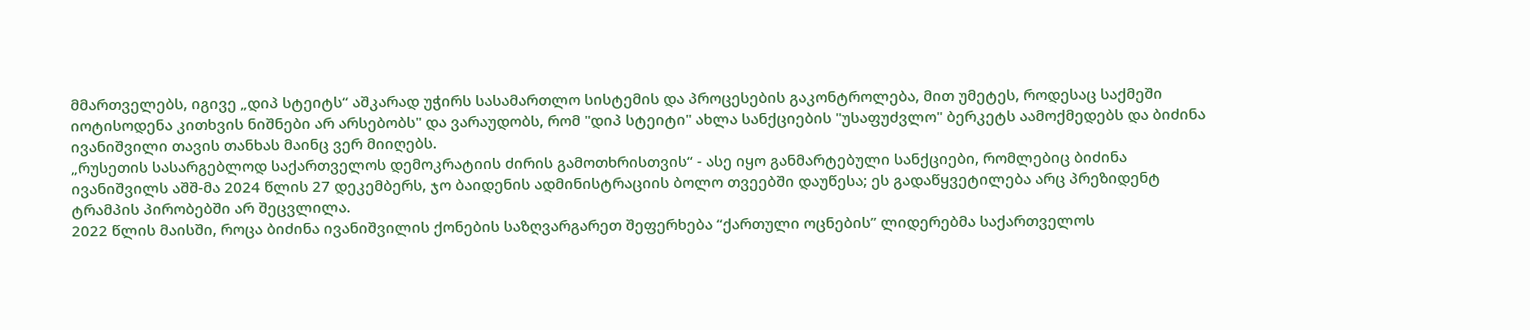მმართველებს, იგივე „დიპ სტეიტს“ აშკარად უჭირს სასამართლო სისტემის და პროცესების გაკონტროლება, მით უმეტეს, როდესაც საქმეში იოტისოდენა კითხვის ნიშნები არ არსებობს" და ვარაუდობს, რომ "დიპ სტეიტი" ახლა სანქციების "უსაფუძვლო" ბერკეტს აამოქმედებს და ბიძინა ივანიშვილი თავის თანხას მაინც ვერ მიიღებს.
„რუსეთის სასარგებლოდ საქართველოს დემოკრატიის ძირის გამოთხრისთვის“ - ასე იყო განმარტებული სანქციები, რომლებიც ბიძინა ივანიშვილს აშშ-მა 2024 წლის 27 დეკემბერს, ჯო ბაიდენის ადმინისტრაციის ბოლო თვეებში დაუწესა; ეს გადაწყვეტილება არც პრეზიდენტ ტრამპის პირობებში არ შეცვლილა.
2022 წლის მაისში, როცა ბიძინა ივანიშვილის ქონების საზღვარგარეთ შეფერხება “ქართული ოცნების” ლიდერებმა საქართველოს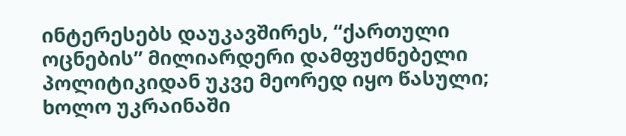ინტერესებს დაუკავშირეს, “ქართული ოცნების” მილიარდერი დამფუძნებელი პოლიტიკიდან უკვე მეორედ იყო წასული; ხოლო უკრაინაში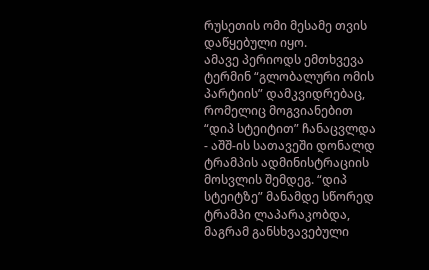რუსეთის ომი მესამე თვის დაწყებული იყო.
ამავე პერიოდს ემთხვევა ტერმინ “გლობალური ომის პარტიის” დამკვიდრებაც, რომელიც მოგვიანებით “დიპ სტეიტით” ჩანაცვლდა - აშშ-ის სათავეში დონალდ ტრამპის ადმინისტრაციის მოსვლის შემდეგ. “დიპ სტეიტზე” მანამდე სწორედ ტრამპი ლაპარაკობდა, მაგრამ განსხვავებული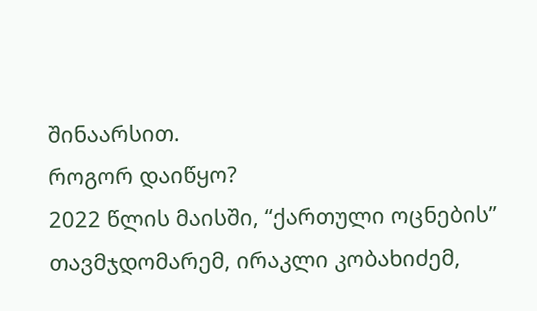შინაარსით.
როგორ დაიწყო?
2022 წლის მაისში, “ქართული ოცნების” თავმჯდომარემ, ირაკლი კობახიძემ,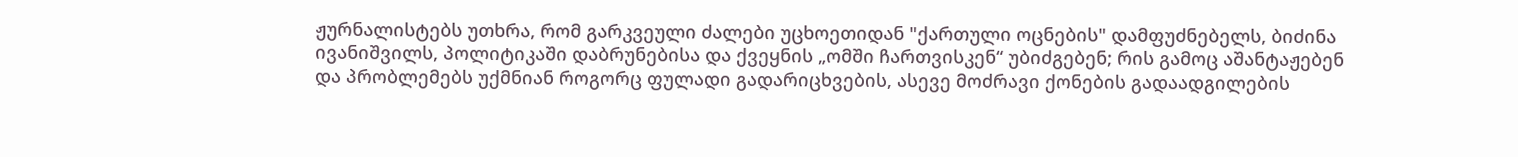ჟურნალისტებს უთხრა, რომ გარკვეული ძალები უცხოეთიდან "ქართული ოცნების" დამფუძნებელს, ბიძინა ივანიშვილს, პოლიტიკაში დაბრუნებისა და ქვეყნის „ომში ჩართვისკენ“ უბიძგებენ; რის გამოც აშანტაჟებენ და პრობლემებს უქმნიან როგორც ფულადი გადარიცხვების, ასევე მოძრავი ქონების გადაადგილების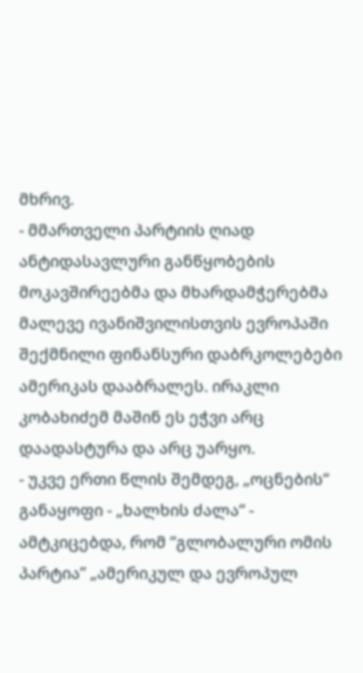მხრივ.
- მმართველი პარტიის ღიად ანტიდასავლური განწყობების მოკავშირეებმა და მხარდამჭერებმა მალევე ივანიშვილისთვის ევროპაში შექმნილი ფინანსური დაბრკოლებები ამერიკას დააბრალეს. ირაკლი კობახიძემ მაშინ ეს ეჭვი არც დაადასტურა და არც უარყო.
- უკვე ერთი წლის შემდეგ, „ოცნების“ განაყოფი - „ხალხის ძალა“ - ამტკიცებდა, რომ “გლობალური ომის პარტია” „ამერიკულ და ევროპულ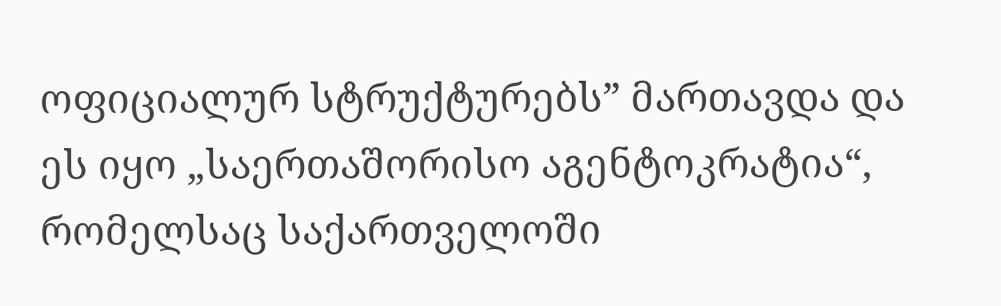ოფიციალურ სტრუქტურებს” მართავდა და ეს იყო „საერთაშორისო აგენტოკრატია“, რომელსაც საქართველოში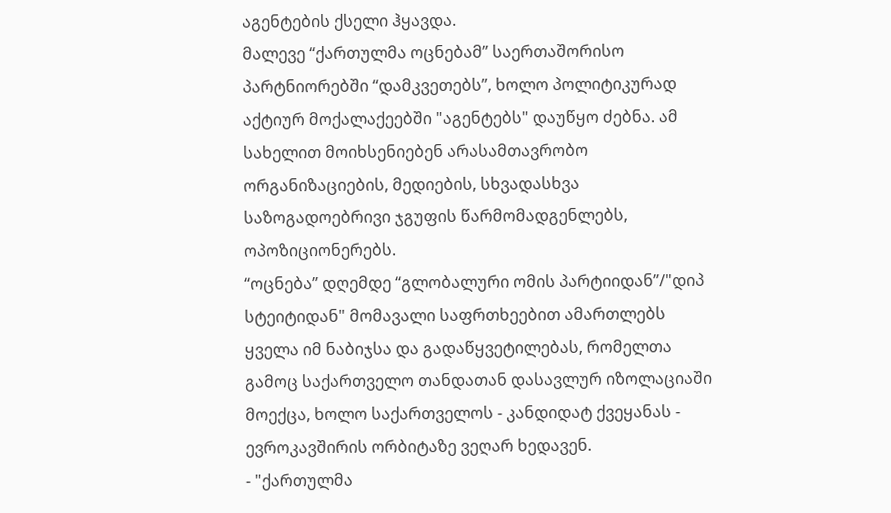აგენტების ქსელი ჰყავდა.
მალევე “ქართულმა ოცნებამ” საერთაშორისო პარტნიორებში “დამკვეთებს”, ხოლო პოლიტიკურად აქტიურ მოქალაქეებში "აგენტებს" დაუწყო ძებნა. ამ სახელით მოიხსენიებენ არასამთავრობო ორგანიზაციების, მედიების, სხვადასხვა საზოგადოებრივი ჯგუფის წარმომადგენლებს, ოპოზიციონერებს.
“ოცნება” დღემდე “გლობალური ომის პარტიიდან”/"დიპ სტეიტიდან" მომავალი საფრთხეებით ამართლებს ყველა იმ ნაბიჯსა და გადაწყვეტილებას, რომელთა გამოც საქართველო თანდათან დასავლურ იზოლაციაში მოექცა, ხოლო საქართველოს - კანდიდატ ქვეყანას - ევროკავშირის ორბიტაზე ვეღარ ხედავენ.
- "ქართულმა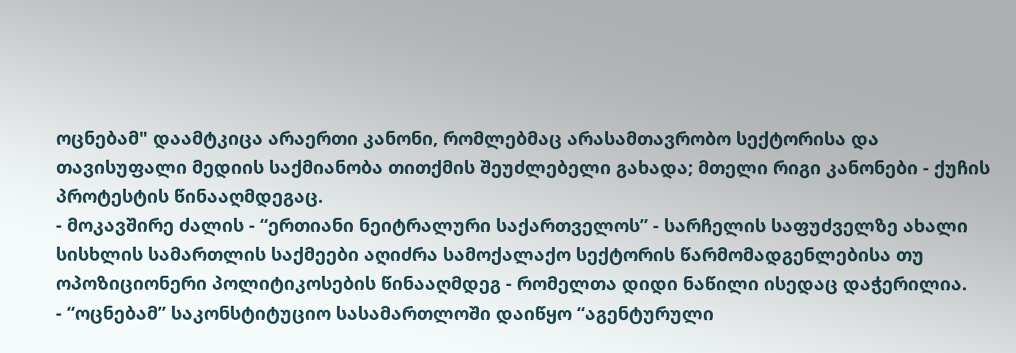ოცნებამ" დაამტკიცა არაერთი კანონი, რომლებმაც არასამთავრობო სექტორისა და თავისუფალი მედიის საქმიანობა თითქმის შეუძლებელი გახადა; მთელი რიგი კანონები - ქუჩის პროტესტის წინააღმდეგაც.
- მოკავშირე ძალის - “ერთიანი ნეიტრალური საქართველოს” - სარჩელის საფუძველზე ახალი სისხლის სამართლის საქმეები აღიძრა სამოქალაქო სექტორის წარმომადგენლებისა თუ ოპოზიციონერი პოლიტიკოსების წინააღმდეგ - რომელთა დიდი ნაწილი ისედაც დაჭერილია.
- “ოცნებამ” საკონსტიტუციო სასამართლოში დაიწყო “აგენტურული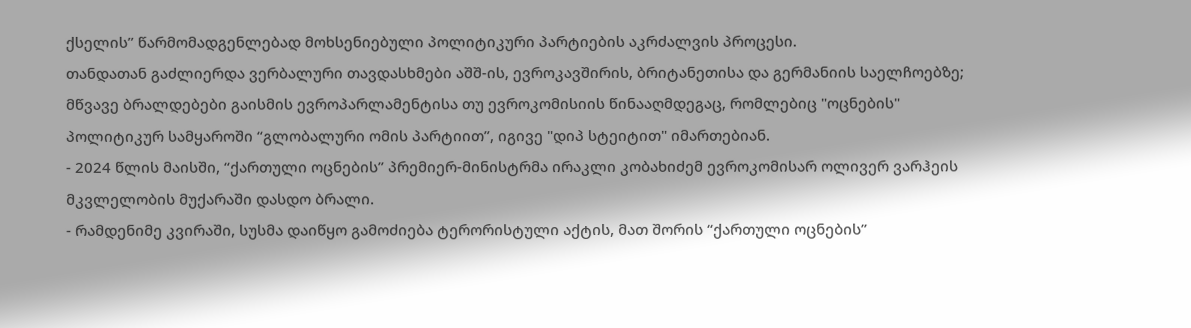ქსელის” წარმომადგენლებად მოხსენიებული პოლიტიკური პარტიების აკრძალვის პროცესი.
თანდათან გაძლიერდა ვერბალური თავდასხმები აშშ-ის, ევროკავშირის, ბრიტანეთისა და გერმანიის საელჩოებზე; მწვავე ბრალდებები გაისმის ევროპარლამენტისა თუ ევროკომისიის წინააღმდეგაც, რომლებიც "ოცნების" პოლიტიკურ სამყაროში “გლობალური ომის პარტიით”, იგივე "დიპ სტეიტით" იმართებიან.
- 2024 წლის მაისში, “ქართული ოცნების” პრემიერ-მინისტრმა ირაკლი კობახიძემ ევროკომისარ ოლივერ ვარჰეის მკვლელობის მუქარაში დასდო ბრალი.
- რამდენიმე კვირაში, სუსმა დაიწყო გამოძიება ტერორისტული აქტის, მათ შორის “ქართული ოცნების”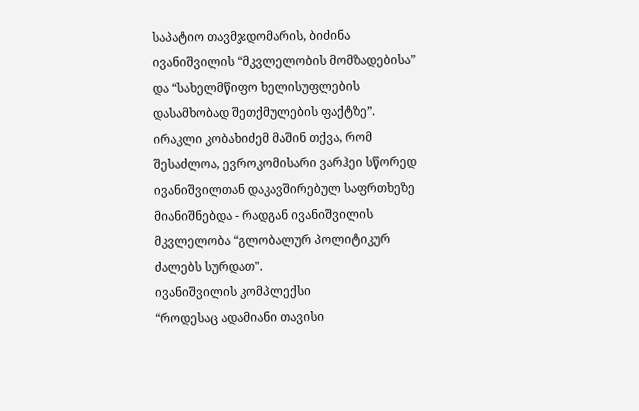საპატიო თავმჯდომარის, ბიძინა ივანიშვილის “მკვლელობის მომზადებისა” და “სახელმწიფო ხელისუფლების დასამხობად შეთქმულების ფაქტზე”. ირაკლი კობახიძემ მაშინ თქვა, რომ შესაძლოა, ევროკომისარი ვარჰეი სწორედ ივანიშვილთან დაკავშირებულ საფრთხეზე მიანიშნებდა - რადგან ივანიშვილის მკვლელობა “გლობალურ პოლიტიკურ ძალებს სურდათ".
ივანიშვილის კომპლექსი
“როდესაც ადამიანი თავისი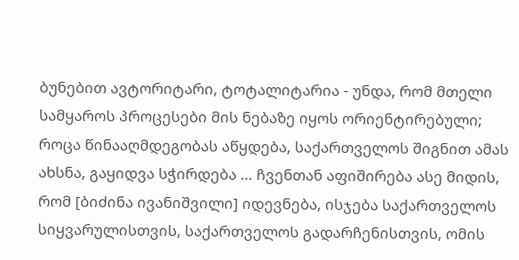ბუნებით ავტორიტარი, ტოტალიტარია - უნდა, რომ მთელი სამყაროს პროცესები მის ნებაზე იყოს ორიენტირებული; როცა წინააღმდეგობას აწყდება, საქართველოს შიგნით ამას ახსნა, გაყიდვა სჭირდება … ჩვენთან აფიშირება ასე მიდის, რომ [ბიძინა ივანიშვილი] იდევნება, ისჯება საქართველოს სიყვარულისთვის, საქართველოს გადარჩენისთვის, ომის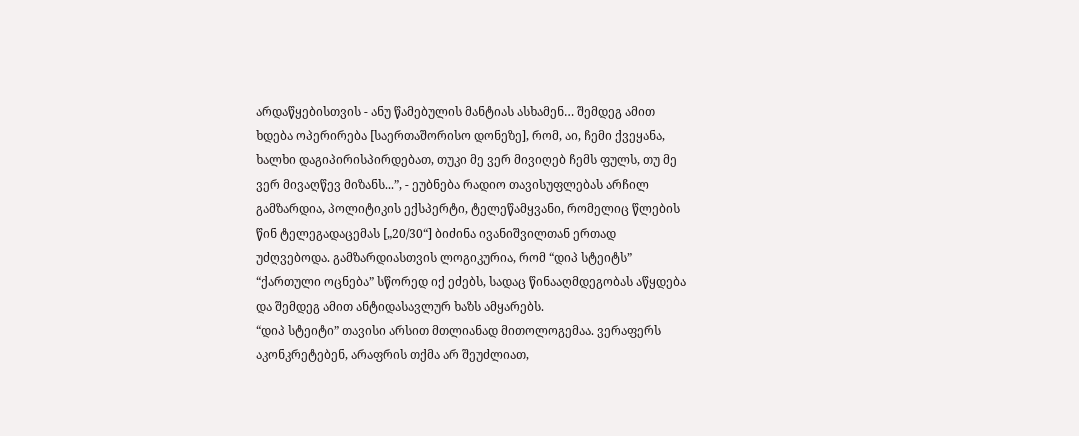არდაწყებისთვის - ანუ წამებულის მანტიას ასხამენ… შემდეგ ამით ხდება ოპერირება [საერთაშორისო დონეზე], რომ, აი, ჩემი ქვეყანა, ხალხი დაგიპირისპირდებათ, თუკი მე ვერ მივიღებ ჩემს ფულს, თუ მე ვერ მივაღწევ მიზანს...”, - ეუბნება რადიო თავისუფლებას არჩილ გამზარდია, პოლიტიკის ექსპერტი, ტელეწამყვანი, რომელიც წლების წინ ტელეგადაცემას [„20/30“] ბიძინა ივანიშვილთან ერთად უძღვებოდა. გამზარდიასთვის ლოგიკურია, რომ “დიპ სტეიტს” “ქართული ოცნება” სწორედ იქ ეძებს, სადაც წინააღმდეგობას აწყდება და შემდეგ ამით ანტიდასავლურ ხაზს ამყარებს.
“დიპ სტეიტი” თავისი არსით მთლიანად მითოლოგემაა. ვერაფერს აკონკრეტებენ, არაფრის თქმა არ შეუძლიათ,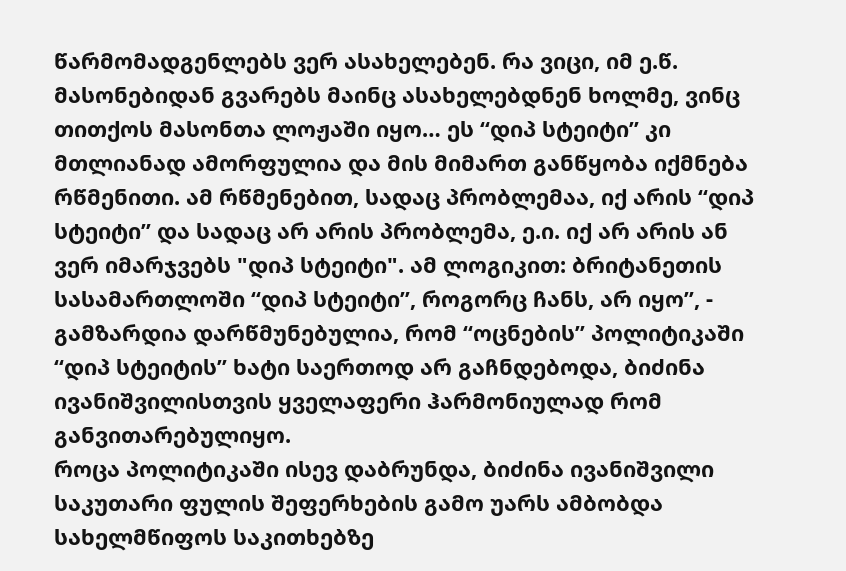წარმომადგენლებს ვერ ასახელებენ. რა ვიცი, იმ ე.წ. მასონებიდან გვარებს მაინც ასახელებდნენ ხოლმე, ვინც თითქოს მასონთა ლოჟაში იყო… ეს “დიპ სტეიტი” კი მთლიანად ამორფულია და მის მიმართ განწყობა იქმნება რწმენითი. ამ რწმენებით, სადაც პრობლემაა, იქ არის “დიპ სტეიტი” და სადაც არ არის პრობლემა, ე.ი. იქ არ არის ან ვერ იმარჯვებს "დიპ სტეიტი". ამ ლოგიკით: ბრიტანეთის სასამართლოში “დიპ სტეიტი”, როგორც ჩანს, არ იყო”, - გამზარდია დარწმუნებულია, რომ “ოცნების” პოლიტიკაში “დიპ სტეიტის” ხატი საერთოდ არ გაჩნდებოდა, ბიძინა ივანიშვილისთვის ყველაფერი ჰარმონიულად რომ განვითარებულიყო.
როცა პოლიტიკაში ისევ დაბრუნდა, ბიძინა ივანიშვილი საკუთარი ფულის შეფერხების გამო უარს ამბობდა სახელმწიფოს საკითხებზე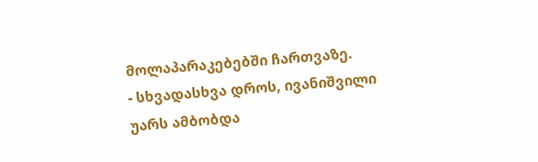მოლაპარაკებებში ჩართვაზე.
- სხვადასხვა დროს, ივანიშვილი უარს ამბობდა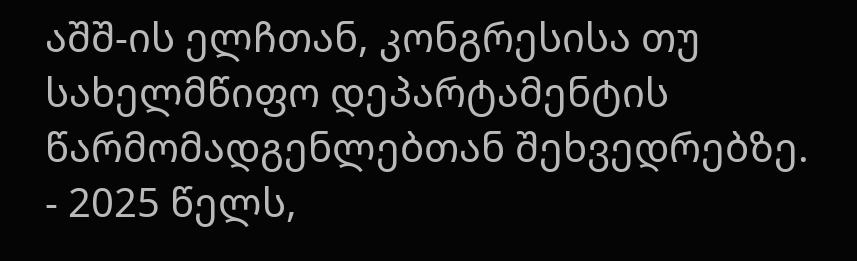აშშ-ის ელჩთან, კონგრესისა თუ სახელმწიფო დეპარტამენტის წარმომადგენლებთან შეხვედრებზე.
- 2025 წელს,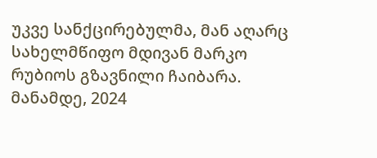უკვე სანქცირებულმა, მან აღარც სახელმწიფო მდივან მარკო რუბიოს გზავნილი ჩაიბარა.
მანამდე, 2024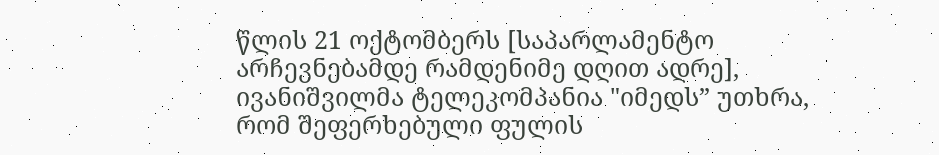წლის 21 ოქტომბერს [საპარლამენტო არჩევნებამდე რამდენიმე დღით ადრე], ივანიშვილმა ტელეკომპანია "იმედს” უთხრა, რომ შეფერხებული ფულის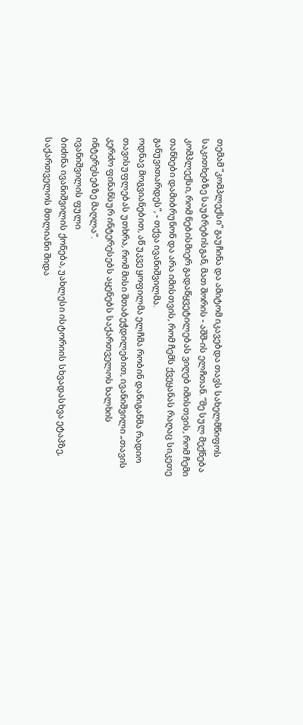თემამ “კომპლექსი” გაუჩინა და ამიტომ იკავებდა თავს სახელმწიფოს საკითხებზე საუბრებისგან, მათ შორის - აშშ-ის ელჩთან. “მე სულ მექნება კომპლექსი, რომ ნებისმიერ გადაწყვეტილებას ვიღებ იმისთვის, რომ ჩემი თანხები დამიბრუნონ და არა იმისთვის, რომ ჩემს ქვეყანას რაღაც სიკეთე განუვითარდეს”, - თქვა ივანიშვილმა.
ოდნავ მოგვიანებით, აწ უკვე ყოფილმა ელჩმა რობინ დანიგანმა რადიო თავისუფლებას უთხრა, რომ მისი შთაბეჭდილებით, ივანიშვილი „თავის კერძო ფინანსურ ინტერესებს აყენებს საქართველოს ხალხის ინტერესებზე მაღლა“.
ივანიშვილის ფული
ბიძინა ივანიშვილის ქონება, უახლესი ისტორიის სხვადასხვა ეტაპზე, საქართველოს მთლიანი შიდა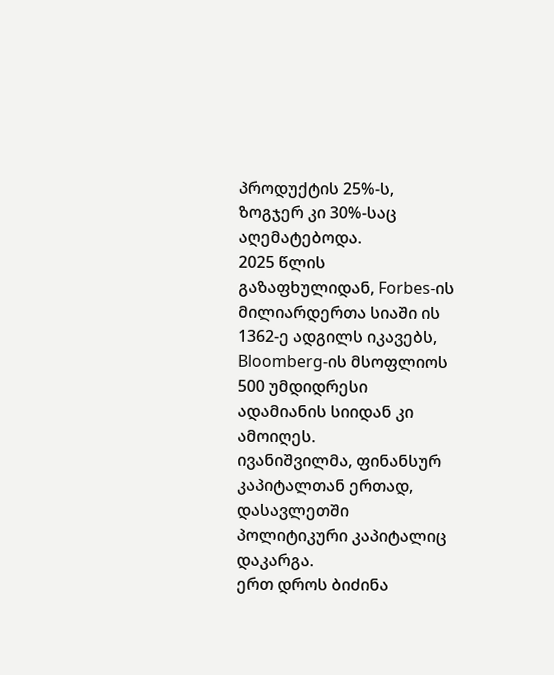პროდუქტის 25%-ს, ზოგჯერ კი 30%-საც აღემატებოდა.
2025 წლის გაზაფხულიდან, Forbes-ის მილიარდერთა სიაში ის 1362-ე ადგილს იკავებს, Bloomberg-ის მსოფლიოს 500 უმდიდრესი ადამიანის სიიდან კი ამოიღეს.
ივანიშვილმა, ფინანსურ კაპიტალთან ერთად, დასავლეთში პოლიტიკური კაპიტალიც დაკარგა.
ერთ დროს ბიძინა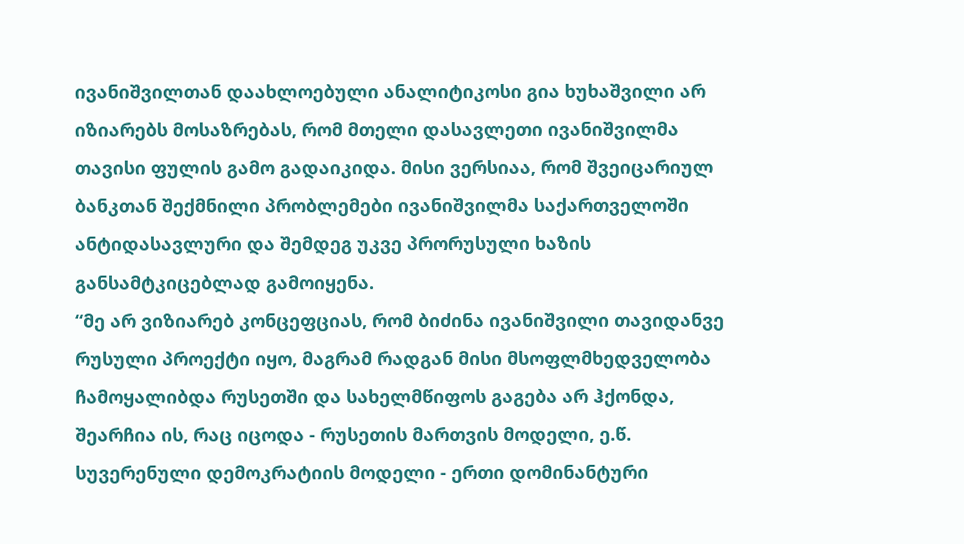ივანიშვილთან დაახლოებული ანალიტიკოსი გია ხუხაშვილი არ იზიარებს მოსაზრებას, რომ მთელი დასავლეთი ივანიშვილმა თავისი ფულის გამო გადაიკიდა. მისი ვერსიაა, რომ შვეიცარიულ ბანკთან შექმნილი პრობლემები ივანიშვილმა საქართველოში ანტიდასავლური და შემდეგ უკვე პრორუსული ხაზის განსამტკიცებლად გამოიყენა.
“მე არ ვიზიარებ კონცეფციას, რომ ბიძინა ივანიშვილი თავიდანვე რუსული პროექტი იყო, მაგრამ რადგან მისი მსოფლმხედველობა ჩამოყალიბდა რუსეთში და სახელმწიფოს გაგება არ ჰქონდა, შეარჩია ის, რაც იცოდა - რუსეთის მართვის მოდელი, ე.წ. სუვერენული დემოკრატიის მოდელი - ერთი დომინანტური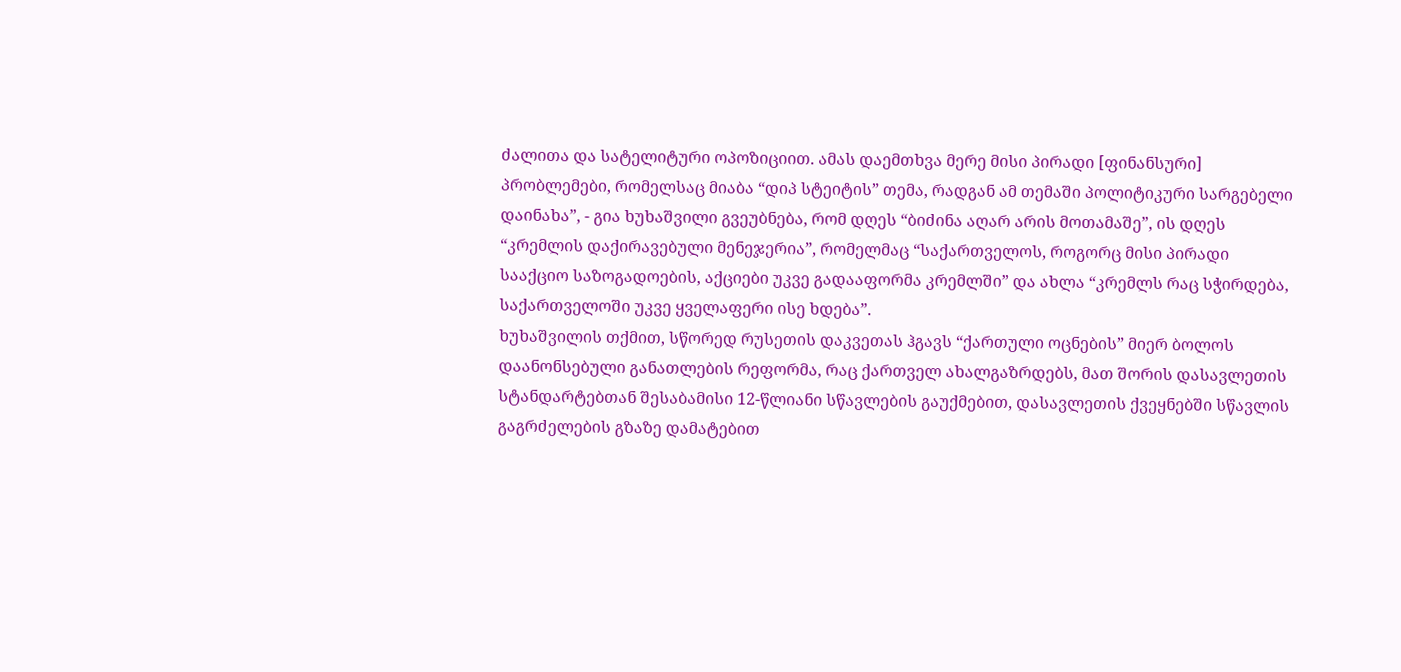ძალითა და სატელიტური ოპოზიციით. ამას დაემთხვა მერე მისი პირადი [ფინანსური] პრობლემები, რომელსაც მიაბა “დიპ სტეიტის” თემა, რადგან ამ თემაში პოლიტიკური სარგებელი დაინახა”, - გია ხუხაშვილი გვეუბნება, რომ დღეს “ბიძინა აღარ არის მოთამაშე”, ის დღეს “კრემლის დაქირავებული მენეჯერია”, რომელმაც “საქართველოს, როგორც მისი პირადი სააქციო საზოგადოების, აქციები უკვე გადააფორმა კრემლში” და ახლა “კრემლს რაც სჭირდება, საქართველოში უკვე ყველაფერი ისე ხდება”.
ხუხაშვილის თქმით, სწორედ რუსეთის დაკვეთას ჰგავს “ქართული ოცნების” მიერ ბოლოს დაანონსებული განათლების რეფორმა, რაც ქართველ ახალგაზრდებს, მათ შორის დასავლეთის სტანდარტებთან შესაბამისი 12-წლიანი სწავლების გაუქმებით, დასავლეთის ქვეყნებში სწავლის გაგრძელების გზაზე დამატებით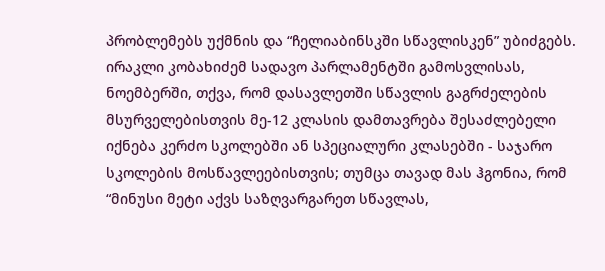პრობლემებს უქმნის და “ჩელიაბინსკში სწავლისკენ” უბიძგებს.
ირაკლი კობახიძემ სადავო პარლამენტში გამოსვლისას, ნოემბერში, თქვა, რომ დასავლეთში სწავლის გაგრძელების მსურველებისთვის მე-12 კლასის დამთავრება შესაძლებელი იქნება კერძო სკოლებში ან სპეციალური კლასებში - საჯარო სკოლების მოსწავლეებისთვის; თუმცა თავად მას ჰგონია, რომ “მინუსი მეტი აქვს საზღვარგარეთ სწავლას,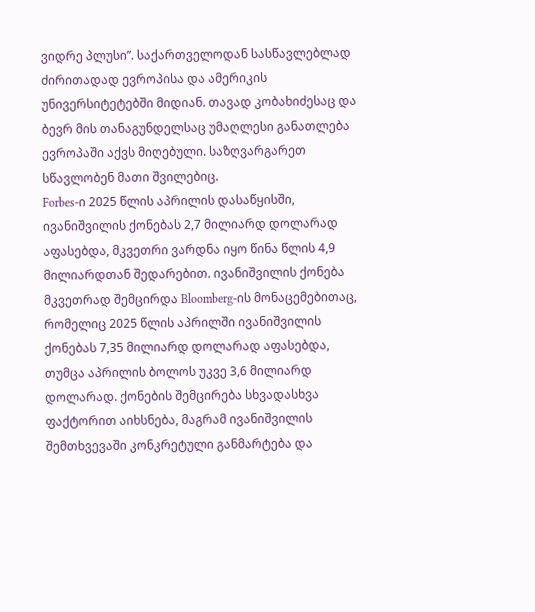ვიდრე პლუსი”. საქართველოდან სასწავლებლად ძირითადად ევროპისა და ამერიკის უნივერსიტეტებში მიდიან. თავად კობახიძესაც და ბევრ მის თანაგუნდელსაც უმაღლესი განათლება ევროპაში აქვს მიღებული. საზღვარგარეთ სწავლობენ მათი შვილებიც.
Forbes-ი 2025 წლის აპრილის დასაწყისში, ივანიშვილის ქონებას 2,7 მილიარდ დოლარად აფასებდა, მკვეთრი ვარდნა იყო წინა წლის 4,9 მილიარდთან შედარებით. ივანიშვილის ქონება მკვეთრად შემცირდა Bloomberg-ის მონაცემებითაც, რომელიც 2025 წლის აპრილში ივანიშვილის ქონებას 7,35 მილიარდ დოლარად აფასებდა, თუმცა აპრილის ბოლოს უკვე 3,6 მილიარდ დოლარად. ქონების შემცირება სხვადასხვა ფაქტორით აიხსნება, მაგრამ ივანიშვილის შემთხვევაში კონკრეტული განმარტება და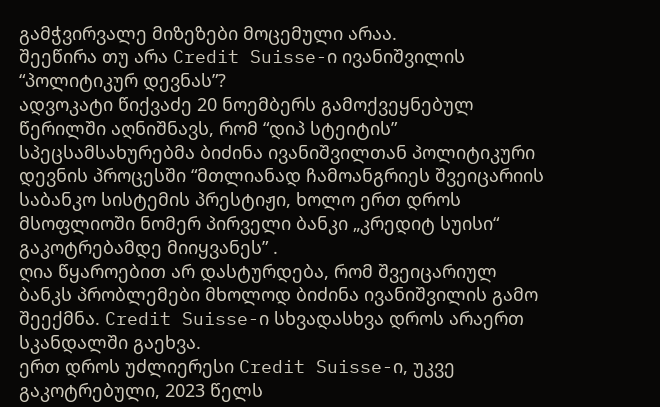გამჭვირვალე მიზეზები მოცემული არაა.
შეეწირა თუ არა Credit Suisse-ი ივანიშვილის “პოლიტიკურ დევნას”?
ადვოკატი წიქვაძე 20 ნოემბერს გამოქვეყნებულ წერილში აღნიშნავს, რომ “დიპ სტეიტის” სპეცსამსახურებმა ბიძინა ივანიშვილთან პოლიტიკური დევნის პროცესში “მთლიანად ჩამოანგრიეს შვეიცარიის საბანკო სისტემის პრესტიჟი, ხოლო ერთ დროს მსოფლიოში ნომერ პირველი ბანკი „კრედიტ სუისი“ გაკოტრებამდე მიიყვანეს” .
ღია წყაროებით არ დასტურდება, რომ შვეიცარიულ ბანკს პრობლემები მხოლოდ ბიძინა ივანიშვილის გამო შეექმნა. Credit Suisse-ი სხვადასხვა დროს არაერთ სკანდალში გაეხვა.
ერთ დროს უძლიერესი Credit Suisse-ი, უკვე გაკოტრებული, 2023 წელს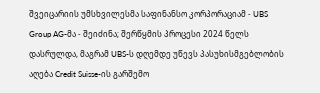შვეიცარიის უმსხვილესმა საფინანსო კორპორაციამ - UBS Group AG-მა - შეიძინა; შერწყმის პროცესი 2024 წელს დასრულდა, მაგრამ UBS-ს დღემდე უწევს პასუხისმგებლობის აღება Credit Suisse-ის გარშემო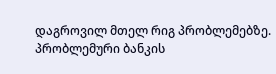დაგროვილ მთელ რიგ პრობლემებზე. პრობლემური ბანკის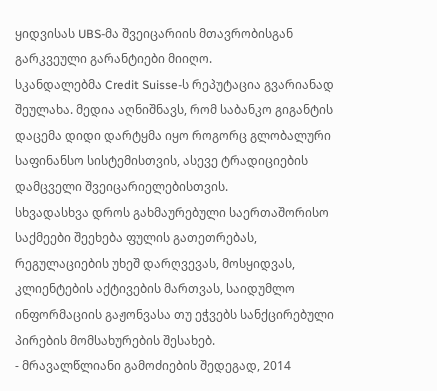ყიდვისას UBS-მა შვეიცარიის მთავრობისგან გარკვეული გარანტიები მიიღო.
სკანდალებმა Credit Suisse-ს რეპუტაცია გვარიანად შეულახა. მედია აღნიშნავს, რომ საბანკო გიგანტის დაცემა დიდი დარტყმა იყო როგორც გლობალური საფინანსო სისტემისთვის, ასევე ტრადიციების დამცველი შვეიცარიელებისთვის.
სხვადასხვა დროს გახმაურებული საერთაშორისო საქმეები შეეხება ფულის გათეთრებას, რეგულაციების უხეშ დარღვევას, მოსყიდვას, კლიენტების აქტივების მართვას, საიდუმლო ინფორმაციის გაჟონვასა თუ ეჭვებს სანქცირებული პირების მომსახურების შესახებ.
- მრავალწლიანი გამოძიების შედეგად, 2014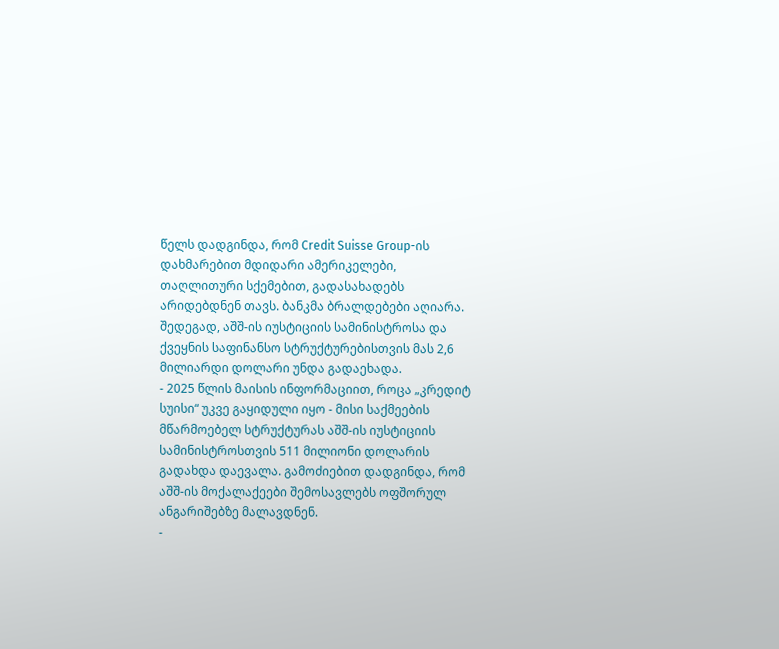წელს დადგინდა, რომ Credit Suisse Group-ის დახმარებით მდიდარი ამერიკელები, თაღლითური სქემებით, გადასახადებს არიდებდნენ თავს. ბანკმა ბრალდებები აღიარა. შედეგად, აშშ-ის იუსტიციის სამინისტროსა და ქვეყნის საფინანსო სტრუქტურებისთვის მას 2,6 მილიარდი დოლარი უნდა გადაეხადა.
- 2025 წლის მაისის ინფორმაციით, როცა „კრედიტ სუისი“ უკვე გაყიდული იყო - მისი საქმეების მწარმოებელ სტრუქტურას აშშ-ის იუსტიციის სამინისტროსთვის 511 მილიონი დოლარის გადახდა დაევალა. გამოძიებით დადგინდა, რომ აშშ-ის მოქალაქეები შემოსავლებს ოფშორულ ანგარიშებზე მალავდნენ.
-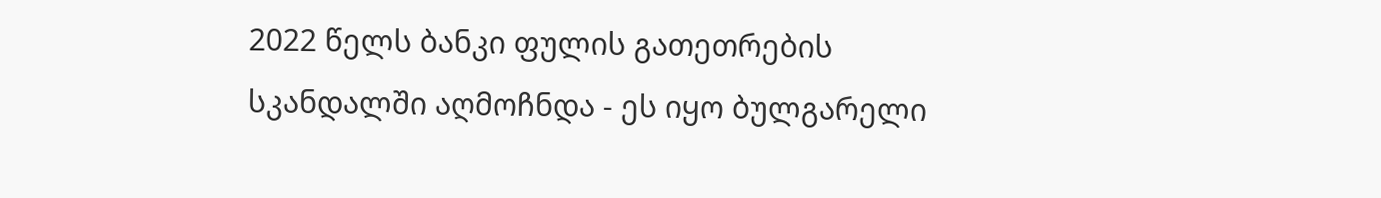2022 წელს ბანკი ფულის გათეთრების სკანდალში აღმოჩნდა - ეს იყო ბულგარელი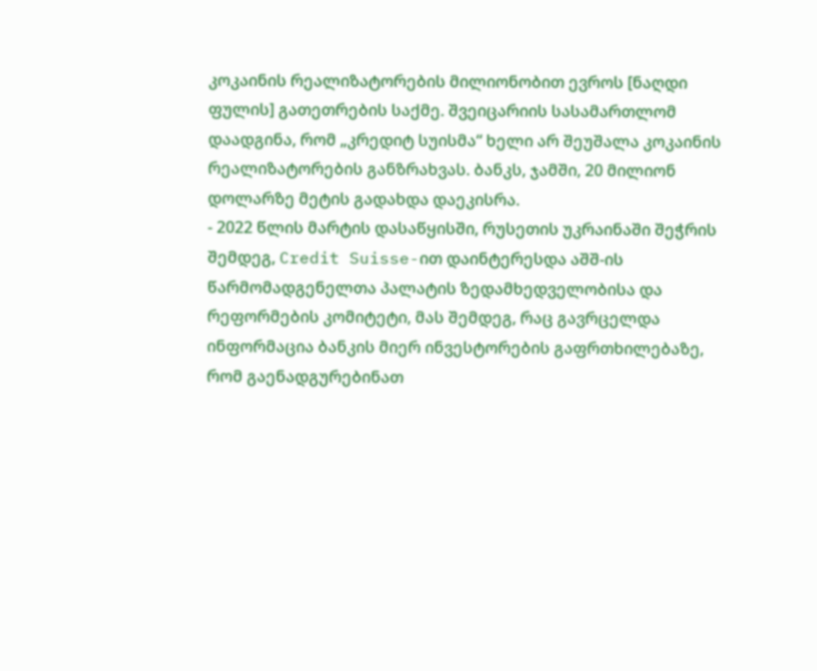კოკაინის რეალიზატორების მილიონობით ევროს [ნაღდი ფულის] გათეთრების საქმე. შვეიცარიის სასამართლომ დაადგინა, რომ „კრედიტ სუისმა“ ხელი არ შეუშალა კოკაინის რეალიზატორების განზრახვას. ბანკს, ჯამში, 20 მილიონ დოლარზე მეტის გადახდა დაეკისრა.
- 2022 წლის მარტის დასაწყისში, რუსეთის უკრაინაში შეჭრის შემდეგ, Credit Suisse-ით დაინტერესდა აშშ-ის წარმომადგენელთა პალატის ზედამხედველობისა და რეფორმების კომიტეტი, მას შემდეგ, რაც გავრცელდა ინფორმაცია ბანკის მიერ ინვესტორების გაფრთხილებაზე, რომ გაენადგურებინათ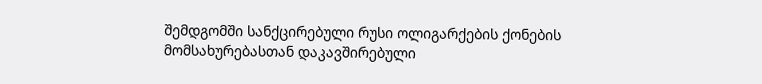შემდგომში სანქცირებული რუსი ოლიგარქების ქონების მომსახურებასთან დაკავშირებული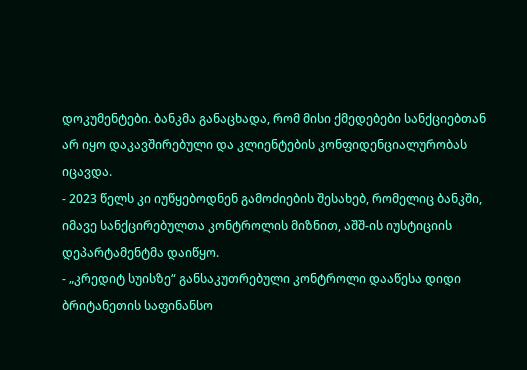დოკუმენტები. ბანკმა განაცხადა, რომ მისი ქმედებები სანქციებთან არ იყო დაკავშირებული და კლიენტების კონფიდენციალურობას იცავდა.
- 2023 წელს კი იუწყებოდნენ გამოძიების შესახებ, რომელიც ბანკში, იმავე სანქცირებულთა კონტროლის მიზნით, აშშ-ის იუსტიციის დეპარტამენტმა დაიწყო.
- „კრედიტ სუისზე“ განსაკუთრებული კონტროლი დააწესა დიდი ბრიტანეთის საფინანსო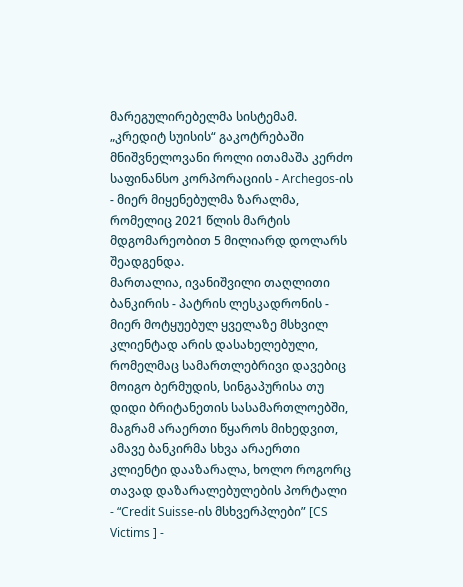მარეგულირებელმა სისტემამ.
„კრედიტ სუისის“ გაკოტრებაში მნიშვნელოვანი როლი ითამაშა კერძო საფინანსო კორპორაციის - Archegos-ის - მიერ მიყენებულმა ზარალმა, რომელიც 2021 წლის მარტის მდგომარეობით 5 მილიარდ დოლარს შეადგენდა.
მართალია, ივანიშვილი თაღლითი ბანკირის - პატრის ლესკადრონის - მიერ მოტყუებულ ყველაზე მსხვილ კლიენტად არის დასახელებული, რომელმაც სამართლებრივი დავებიც მოიგო ბერმუდის, სინგაპურისა თუ დიდი ბრიტანეთის სასამართლოებში, მაგრამ არაერთი წყაროს მიხედვით, ამავე ბანკირმა სხვა არაერთი კლიენტი დააზარალა, ხოლო როგორც თავად დაზარალებულების პორტალი - “Credit Suisse-ის მსხვერპლები” [CS Victims ] -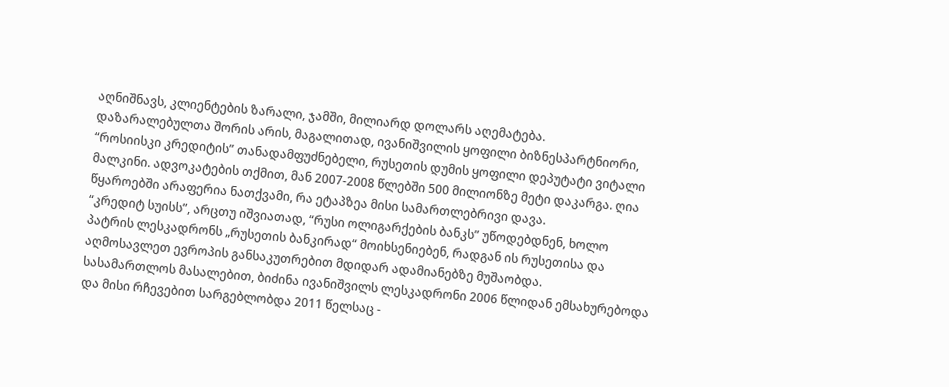აღნიშნავს, კლიენტების ზარალი, ჯამში, მილიარდ დოლარს აღემატება.
დაზარალებულთა შორის არის, მაგალითად, ივანიშვილის ყოფილი ბიზნესპარტნიორი, “როსიისკი კრედიტის” თანადამფუძნებელი, რუსეთის დუმის ყოფილი დეპუტატი ვიტალი მალკინი. ადვოკატების თქმით, მან 2007-2008 წლებში 500 მილიონზე მეტი დაკარგა. ღია წყაროებში არაფერია ნათქვამი, რა ეტაპზეა მისი სამართლებრივი დავა.
“კრედიტ სუისს”, არცთუ იშვიათად, “რუსი ოლიგარქების ბანკს” უწოდებდნენ, ხოლო პატრის ლესკადრონს „რუსეთის ბანკირად“ მოიხსენიებენ, რადგან ის რუსეთისა და აღმოსავლეთ ევროპის განსაკუთრებით მდიდარ ადამიანებზე მუშაობდა.
სასამართლოს მასალებით, ბიძინა ივანიშვილს ლესკადრონი 2006 წლიდან ემსახურებოდა და მისი რჩევებით სარგებლობდა 2011 წელსაც -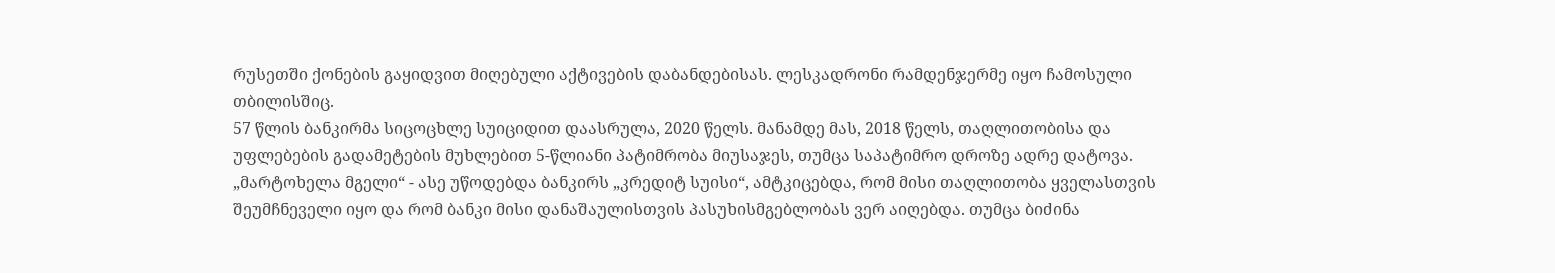რუსეთში ქონების გაყიდვით მიღებული აქტივების დაბანდებისას. ლესკადრონი რამდენჯერმე იყო ჩამოსული თბილისშიც.
57 წლის ბანკირმა სიცოცხლე სუიციდით დაასრულა, 2020 წელს. მანამდე მას, 2018 წელს, თაღლითობისა და უფლებების გადამეტების მუხლებით 5-წლიანი პატიმრობა მიუსაჯეს, თუმცა საპატიმრო დროზე ადრე დატოვა. „მარტოხელა მგელი“ - ასე უწოდებდა ბანკირს „კრედიტ სუისი“, ამტკიცებდა, რომ მისი თაღლითობა ყველასთვის შეუმჩნეველი იყო და რომ ბანკი მისი დანაშაულისთვის პასუხისმგებლობას ვერ აიღებდა. თუმცა ბიძინა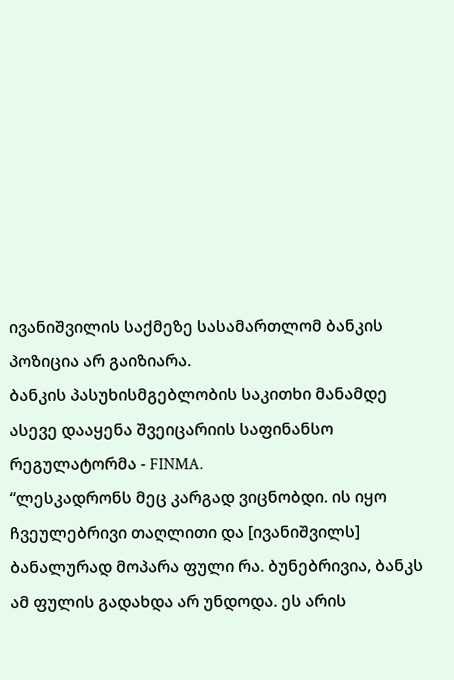ივანიშვილის საქმეზე სასამართლომ ბანკის პოზიცია არ გაიზიარა.
ბანკის პასუხისმგებლობის საკითხი მანამდე ასევე დააყენა შვეიცარიის საფინანსო რეგულატორმა - FINMA.
“ლესკადრონს მეც კარგად ვიცნობდი. ის იყო ჩვეულებრივი თაღლითი და [ივანიშვილს] ბანალურად მოპარა ფული რა. ბუნებრივია, ბანკს ამ ფულის გადახდა არ უნდოდა. ეს არის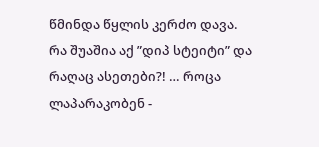წმინდა წყლის კერძო დავა. რა შუაშია აქ ”დიპ სტეიტი” და რაღაც ასეთები?! … როცა ლაპარაკობენ -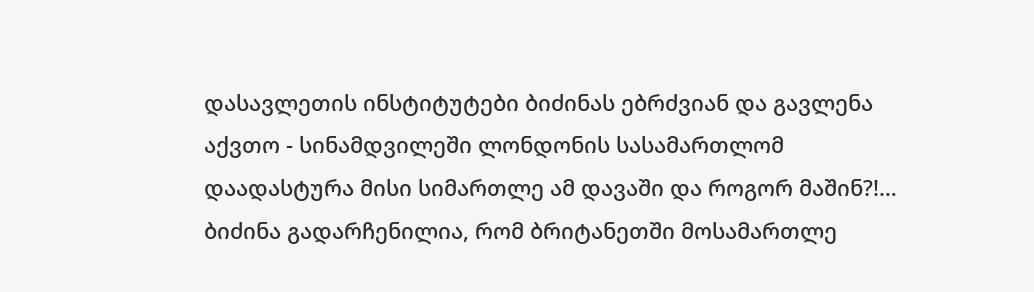დასავლეთის ინსტიტუტები ბიძინას ებრძვიან და გავლენა აქვთო - სინამდვილეში ლონდონის სასამართლომ დაადასტურა მისი სიმართლე ამ დავაში და როგორ მაშინ?!… ბიძინა გადარჩენილია, რომ ბრიტანეთში მოსამართლე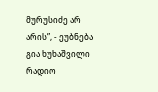მურუსიძე არ არის”, - ეუბნება გია ხუხაშვილი რადიო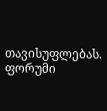თავისუფლებას.
ფორუმი